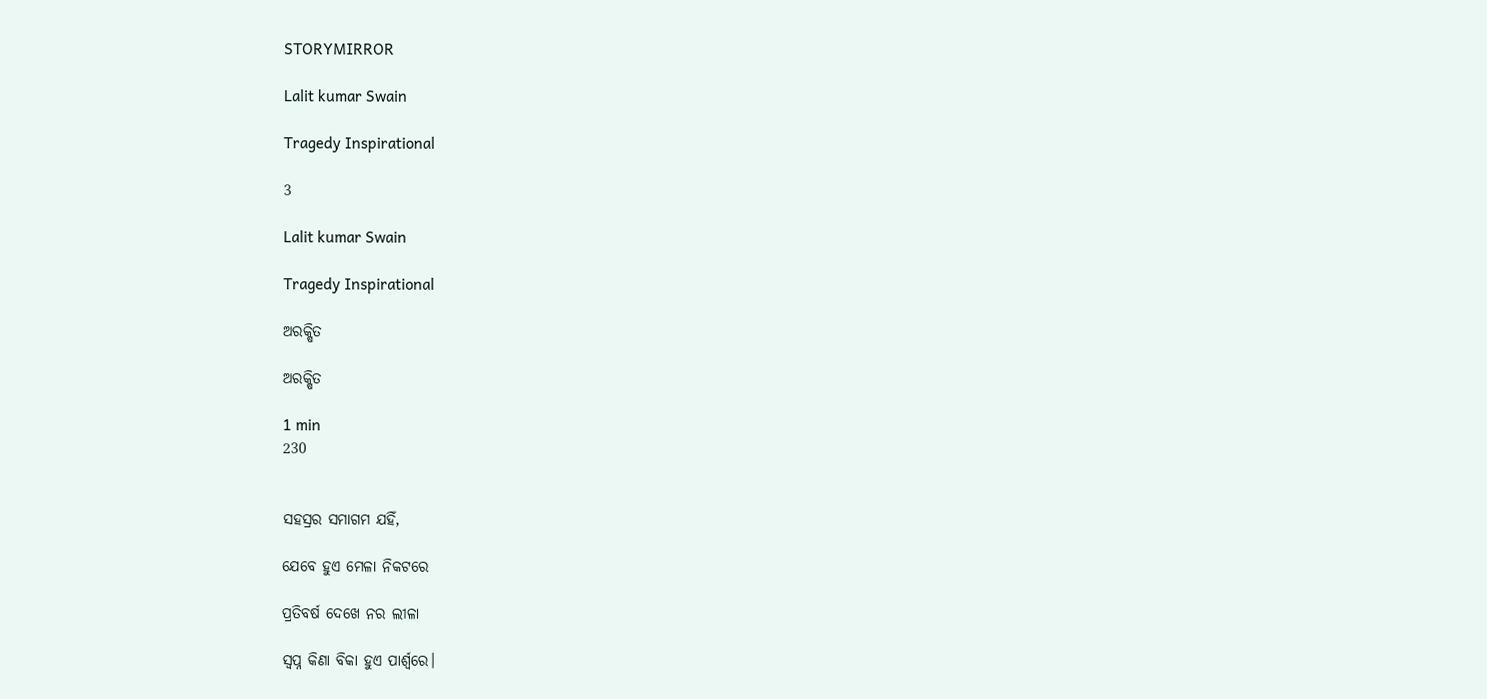STORYMIRROR

Lalit kumar Swain

Tragedy Inspirational

3

Lalit kumar Swain

Tragedy Inspirational

ଅରକ୍ଷିତ

ଅରକ୍ଷିତ

1 min
230


ସହସ୍ରର ସମାଗମ ଯହିଁ,

ଯେବେ ହୁଏ ମେଳା ନିକଟରେ

ପ୍ରତିବର୍ଷ ଦେଖେ ନର ଲୀଳା

ସ୍ୱପ୍ନ କିଣା ବିକା ହୁଏ ପାର୍ଶ୍ୱରେ।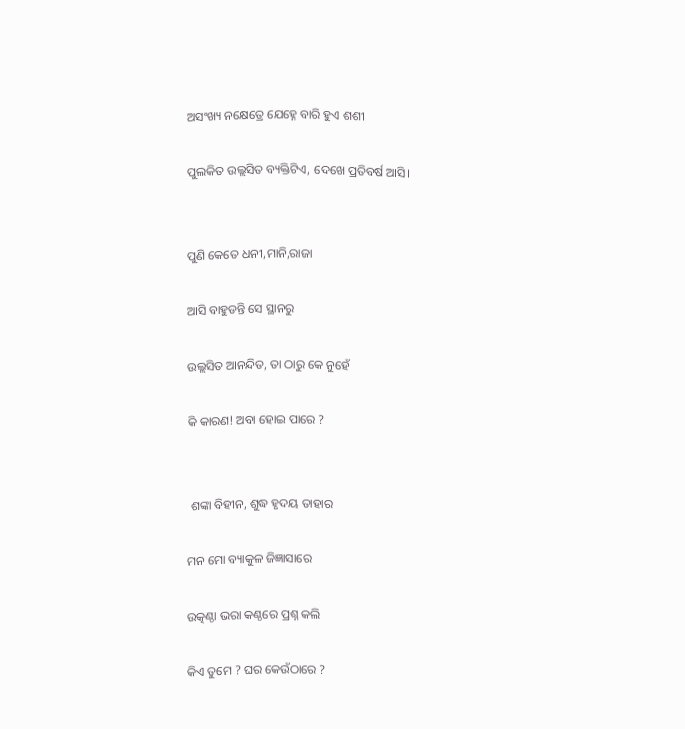ଅସଂଖ୍ୟ ନକ୍ଷେତ୍ରେ ଯେହ୍ନେ ବାରି ହୁଏ ଶଶୀ

ପୁଲକିତ ଉଲ୍ଲସିତ ବ୍ୟକ୍ତିଟିଏ, ଦେଖେ ପ୍ରତିବର୍ଷ ଆସି।


ପୁଣି କେତେ ଧନୀ,ମାନି,ରାଜା

ଆସି ବାହୁଡନ୍ତି ସେ ସ୍ଥାନରୁ

ଉଲ୍ଲସିତ ଆନନ୍ଦିତ, ତା ଠାରୁ କେ ନୁହେଁ

କି କାରଣ! ଅବା ହୋଇ ପାରେ ?


 ଶଙ୍କା ବିହୀନ, ଶୁଦ୍ଧ ହୃଦୟ ତାହାର

ମନ ମୋ ବ୍ୟାକୁଳ ଜିଜ୍ଞାସାରେ

ଉତ୍କଣ୍ଠା ଭରା କଣ୍ଠରେ ପ୍ରଶ୍ନ କଲି

କିଏ ତୁମେ ? ଘର କେଉଁଠାରେ ?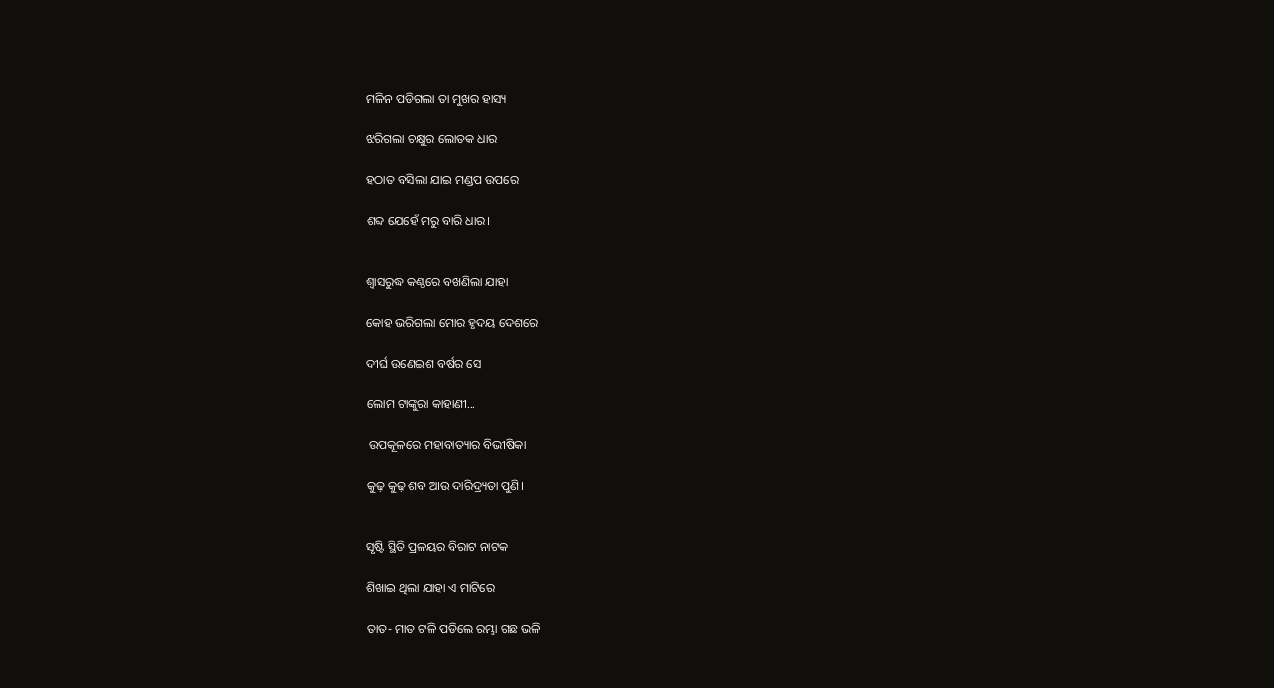ମଳିନ ପଡିଗଲା ତା ମୁଖର ହାସ୍ୟ

ଝରିଗଲା ଚକ୍ଷୁର ଲୋତକ ଧାର

ହଠାତ ବସିଲା ଯାଇ ମଣ୍ଡପ ଉପରେ

ଶବ୍ଦ ଯେହେଁ ମରୁ ବାରି ଧାର।


ଶ୍ୱାସରୁଦ୍ଧ କଣ୍ଠରେ ବଖଣିଲା ଯାହା

କୋହ ଭରିଗଲା ମୋର ହୃଦୟ ଦେଶରେ

ଦୀର୍ଘ ଉଣେଇଶ ବର୍ଷର ସେ

ଲୋମ ଟାଙ୍କୁରା କାହାଣୀ...

 ଉପକୂଳରେ ମହାବାତ୍ୟାର ବିଭୀଷିକା

କୁଢ଼ କୁଢ଼ ଶବ ଆଉ ଦାରିଦ୍ର୍ୟତା ପୁଣି।


ସୃଷ୍ଟି ସ୍ଥିତି ପ୍ରଳୟର ବିରାଟ ନାଟକ

ଶିଖାଇ ଥିଲା ଯାହା ଏ ମାଟିରେ

ତାତ- ମାତ ଟଳି ପଡିଲେ ରମ୍ଭା ଗଛ ଭଳି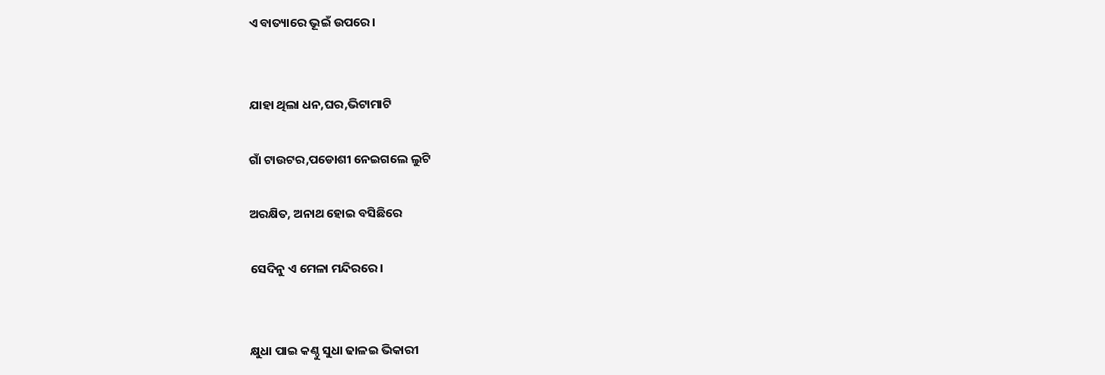ଏ ବାତ୍ୟାରେ ଭୂଇଁ ଉପରେ।


ଯାହା ଥିଲା ଧନ,ଘର,ଭିଟାମାଟି

ଗାଁ ଟାଉଟର,ପଡୋଶୀ ନେଇଗଲେ ଲୁଟି

ଅରକ୍ଷିତ, ଅନାଥ ହୋଇ ବସିଛିରେ

ସେଦିନୁ ଏ ମେଳା ମନ୍ଦିରରେ।


କ୍ଷୁଧା ପାଇ କଣ୍ଠୁ ସୁଧା ଢାଳଇ ଭିକାରୀ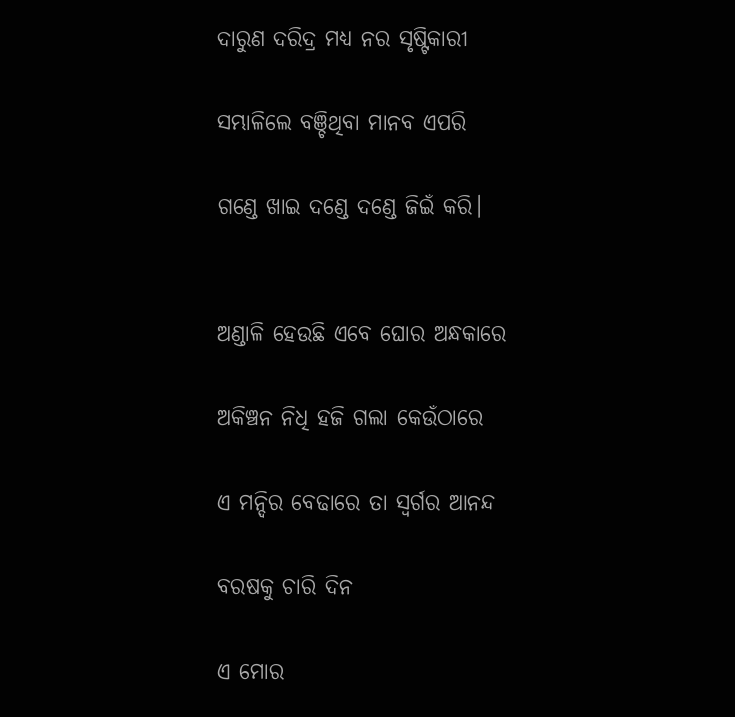ଦାରୁଣ ଦରିଦ୍ର ମଧ୍ୟ ନର ସୃଷ୍ଟିକାରୀ

ସମ୍ଭାଳିଲେ ବଞ୍ଚିଥିବା ମାନବ ଏପରି

ଗଣ୍ଡେ ଖାଇ ଦଣ୍ଡେ ଦଣ୍ଡେ ଜିଇଁ କରି।


ଅଣ୍ଡାଳି ହେଉଛି ଏବେ ଘୋର ଅନ୍ଧକାରେ

ଅକିଞ୍ଚନ ନିଧି ହଜି ଗଲା କେଉଁଠାରେ

ଏ ମନ୍ଦିର ବେଢାରେ ତା ସ୍ୱର୍ଗର ଆନନ୍ଦ

ବରଷକୁ ଚାରି ଦିନ

ଏ ମୋର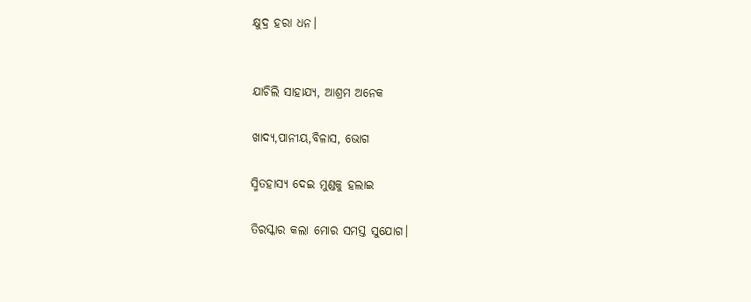କ୍ଷୁଦ୍ର ହରା ଧନ।


ଯାଚିଲି ସାହାଯ୍ୟ, ଆଶ୍ରମ ଅନେକ

ଖାଦ୍ୟ,ପାନୀୟ,ବିଳାସ, ଭୋଗ

ସ୍ମିତହାସ୍ୟ ଦେଇ ମୁଣ୍ଡକୁ ହଲାଇ

ତିରସ୍କାର କଲା ମୋର ସମସ୍ତ ସୁଯୋଗ।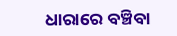ଧାରାରେ ବଞ୍ଚିବା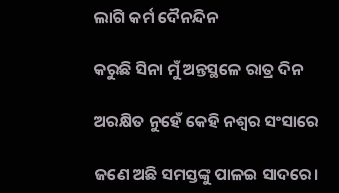ଲାଗି କର୍ମ ଦୈନନ୍ଦିନ

କରୁଛି ସିନା ମୁଁ ଅନ୍ତସ୍ଥଳେ ରାତ୍ର ଦିନ

ଅରକ୍ଷିତ ନୁହେଁ କେହି ନଶ୍ୱର ସଂସାରେ

ଜଣେ ଅଛି ସମସ୍ତଙ୍କୁ ପାଳଇ ସାଦରେ।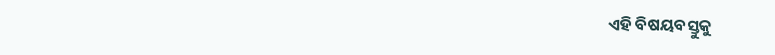ଏହି ବିଷୟବସ୍ତୁକୁ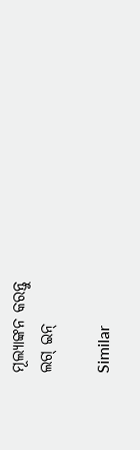ମୂଲ୍ୟାଙ୍କନ କରନ୍ତୁ
ଲଗ୍ ଇନ୍

Similar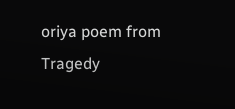oriya poem from Tragedy